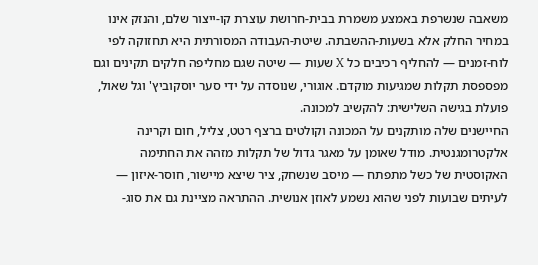משאבה שנשרפת באמצע משמרת בבית-חרושת עוצרת קו-ייצור שלם, והנזק אינו במחיר החלק אלא בשעות-ההשבתה. שיטת-העבודה המסורתית היא תחזוקה לפי לוח-זמנים — להחליף רכיבים כל X שעות — שיטה שגם מחליפה חלקים תקינים וגם מפספסת תקלות שמגיעות מוקדם. אוגורי, שנוסדה על ידי סער יוסקוביץ' וגל שאול, פועלת בגישה השלישית: להקשיב למכונה.
החיישנים שלה מותקנים על המכונה וקולטים ברצף רטט, צליל, חום וקרינה אלקטרומגנטית. מודל שאומן על מאגר גדול של תקלות מזהה את החתימה האקוסטית של כשל מתפתח — מיסב שנשחק, ציר שיצא מיישור, חוסר-איזון — לעיתים שבועות לפני שהוא נשמע לאוזן אנושית. ההתראה מציינת גם את סוג-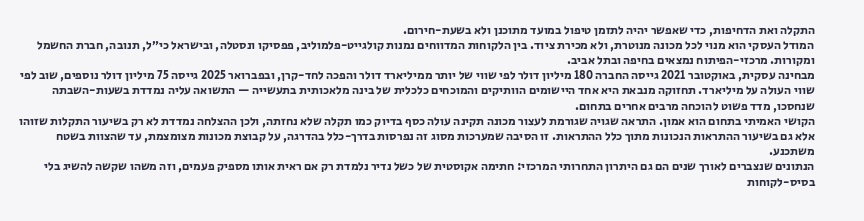התקלה ואת הדחיפות, כדי שאפשר יהיה לתזמן טיפול במועד מתוכנן ולא בשעת-חירום.
המודל העסקי הוא מנוי לכל מכונה מנוטרת, ולא מכירת ציוד. בין הלקוחות המדווחים נמנות קולגייט-פלמוליב, פפסיקו ונסטלה, ובישראל כי״ל, תנובה, חברת החשמל ומקורות. מרכזי-הפיתוח נמצאים בחיפה ובתל אביב.
מבחינה עסקית, באוקטובר 2021 גייסה החברה 180 מיליון דולר לפי שווי של יותר ממיליארד דולר והפכה לחד-קרן, ובפברואר 2025 גייסה 75 מיליון דולר נוספים, שוב לפי שווי העולה על מיליארד. תחזוקה מנבאת היא אחד היישומים הוותיקים והמוכחים כלכלית של בינה מלאכותית בתעשייה — התשואה עליה נמדדת בשעות-השבתה שנחסכו, מדד פשוט להוכחה מרבים אחרים בתחום.
הקושי האמיתי בתחום הוא אמון. התראה שגויה שגורמת לעצור מכונה תקינה עולה כסף בדיוק כמו תקלה שלא נחזתה, ולכן ההצלחה נמדדת לא רק בשיעור התקלות שזוהו אלא גם בשיעור ההתראות הנכונות מתוך כלל ההתראות. זו הסיבה שמערכות מסוג זה נפרסות בדרך-כלל בהדרגה, על קבוצת מכונות מצומצמת, עד שהצוות בשטח משתכנע.
הנתונים שנצברים לאורך שנים הם גם היתרון התחרותי המרכזי: חתימה אקוסטית של כשל נדיר נלמדת רק אם ראית אותו מספיק פעמים, וזה משהו שקשה להשיג בלי בסיס-לקוחות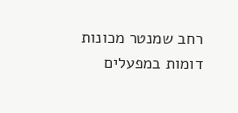רחב שמנטר מכונות דומות במפעלים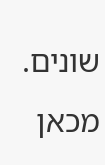שונים. מכאן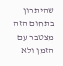שהיתרון בתחום הזה מצטבר עם הזמן ולא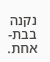נקנה בבת-אחת.